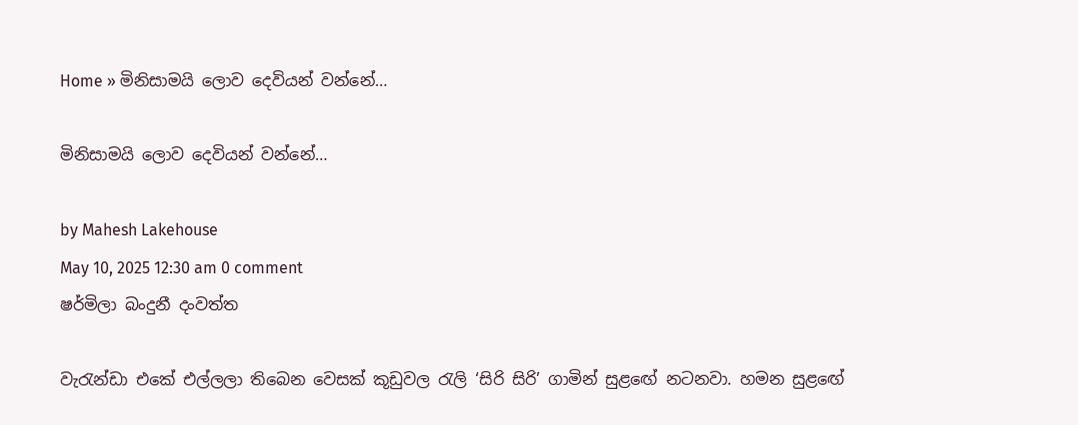Home » මිනිසාමයි ලොව දෙවියන් වන්නේ…

මිනිසාමයි ලොව දෙවියන් වන්නේ…

by Mahesh Lakehouse
May 10, 2025 12:30 am 0 comment
ෂර්මිලා බංදුනී දංවත්ත

වැරැන්ඩා එකේ එල්ලලා තිබෙන වෙසක් කූඩුවල රැලි ‘සිරි සිරි’ ගාමින් සුළඟේ නටනවා. හමන සුළඟේ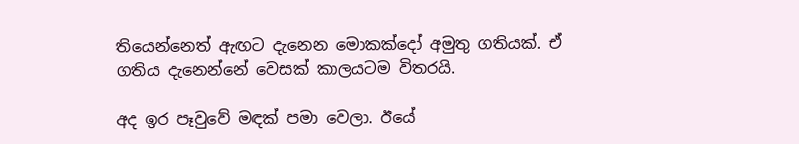තියෙන්නෙත් ඇඟට දැනෙන මොකක්දෝ අමුතු ගතියක්. ඒ ගතිය දැනෙන්නේ වෙසක් කාලයටම විතරයි.

අද ඉර පෑවුවේ මඳක් පමා වෙලා. ඊයේ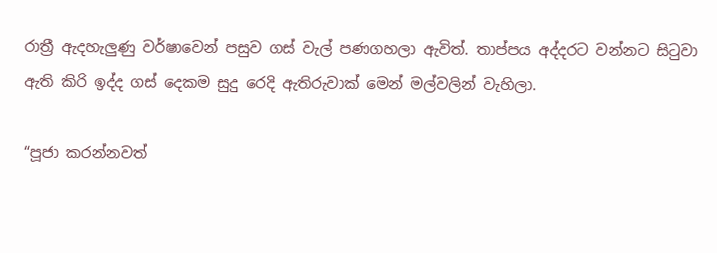රාත්‍රී ඇදහැලුණු වර්ෂාවෙන් පසුව ගස් වැල් පණගහලා ඇවිත්. තාප්පය අද්දරට වන්නට සිටුවා ඇති කිරි ඉද්ද ගස් දෙකම සුදු රෙදි ඇතිරුවාක් මෙන් මල්වලින් වැහිලා.

“පූජා කරන්නවත්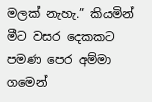මලක් නැහැ.” කියමින් මීට වසර දෙකකට පමණ පෙර අම්මා ගමෙන්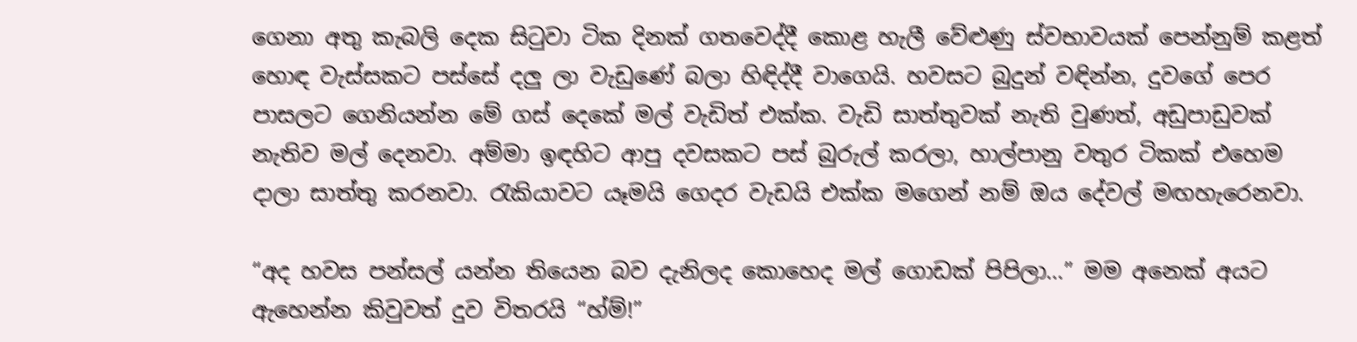ගෙනා අතු කැබලි දෙක සිටුවා ටික දිනක් ගතවෙද්දී කොළ හැලී වේළුණු ස්වභාවයක් පෙන්නුම් කළත් හොඳ වැස්සකට පස්සේ දලු ලා වැඩුණේ බලා හිඳිද්දී වාගෙයි. හවසට බුදුන් වඳින්න, දුවගේ පෙර පාසලට ගෙනියන්න මේ ගස් දෙකේ මල් වැඩිත් එක්ක. වැඩි සාත්තුවක් නැති වුණත්, අඩුපාඩුවක් නැතිව මල් දෙනවා. අම්මා ඉඳහිට ආපු දවසකට පස් බුරුල් කරලා, හාල්පානු වතුර ටිකක් එහෙම දාලා සාත්තු කරනවා. රැකියාවට යෑමයි ගෙදර වැඩයි එක්ක මගෙන් නම් ඔය දේවල් මඟහැරෙනවා.

“අද හවස පන්සල් යන්න තියෙන බව දැනිලද කොහෙද මල් ගොඩක් පිපිලා…” මම අනෙක් අයට ඇහෙන්න කිවුවත් දුව විතරයි “හ්ම්!”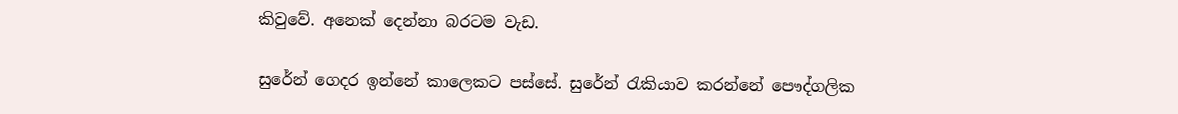කිවුවේ. අනෙක් දෙන්නා බරටම වැඩ.

සුරේන් ගෙදර ඉන්නේ කාලෙකට පස්සේ. සුරේන් රැකියාව කරන්නේ පෞද්ගලික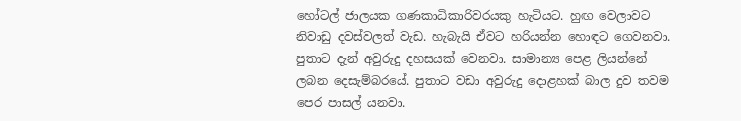හෝටල් ජාලයක ගණකාධිකාරිවරයකු හැටියට. හුඟ වෙලාවට නිවාඩු දවස්වලත් වැඩ. හැබැයි ඒවට හරියන්න හොඳට ගෙවනවා. පුතාට දැන් අවුරුදු දහසයක් වෙනවා. සාමාන්‍ය පෙළ ලියන්නේ ලබන දෙසැම්බරයේ. පුතාට වඩා අවුරුදු දොළහක් බාල දුව තවම පෙර පාසල් යනවා.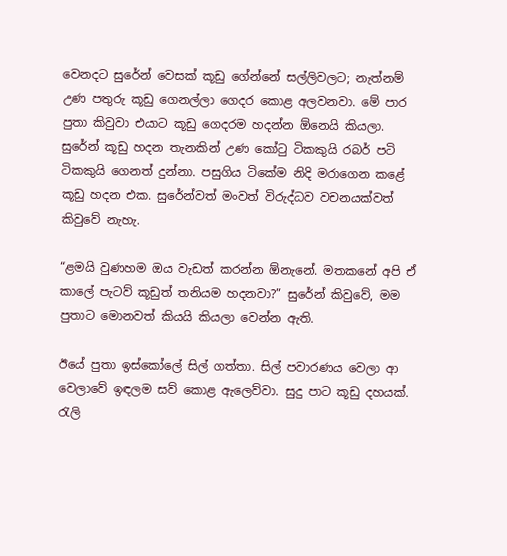වෙනදට සුරේන් වෙසක් කූඩු ගේන්නේ සල්ලිවලට; නැත්නම් උණ පතුරු කූඩු ගෙනල්ලා ගෙදර කොළ අලවනවා. මේ පාර පුතා කිවුවා එයාට කූඩු ගෙදරම හදන්න ඕනෙයි කියලා. සුරේන් කූඩු හදන තැනකින් උණ කෝටු ටිකකුයි රබර් පටි ටිකකුයි ගෙනත් දුන්නා. පසුගිය ටිකේම නිදි මරාගෙන කළේ කූඩු හදන එක. සුරේන්වත් මංවත් විරුද්ධව වචනයක්වත් කිවුවේ නැහැ.

“ළමයි වුණහම ඔය වැඩත් කරන්න ඕනැනේ. මතකනේ අපි ඒ කාලේ පැටව් කූඩුත් තනියම හදනවා?” සුරේන් කිවුවේ, මම පුතාට මොනවත් කියයි කියලා වෙන්න ඇති.

ඊයේ පුතා ඉස්කෝලේ සිල් ගත්තා. සිල් පවාරණය වෙලා ආ වෙලාවේ ඉඳලම සව් කොළ ඇලෙව්වා. සුදු පාට කූඩු දහයක්. රැලි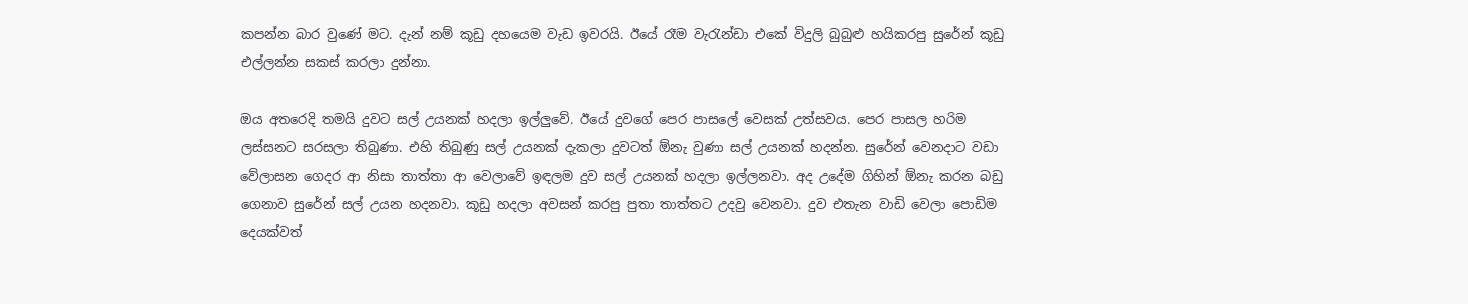කපන්න බාර වුණේ මට. දැන් නම් කූඩු දහයෙම වැඩ ඉවරයි. ඊයේ රෑම වැරැන්ඩා එකේ විදුලි බුබුළු හයිකරපු සුරේන් කූඩු එල්ලන්න සකස් කරලා දුන්නා.

ඔය අතරෙදි තමයි දුවට සල් උයනක් හදලා ඉල්ලුවේ. ඊයේ දුවගේ පෙර පාසලේ වෙසක් උත්සවය. පෙර පාසල හරිම ලස්සනට සරසලා තිබුණා. එහි තිබුණු සල් උයනක් දැකලා දුවටත් ඕනැ වුණා සල් උයනක් හදන්න. සුරේන් වෙනදාට වඩා වේලාසන ගෙදර ආ නිසා තාත්තා ආ වෙලාවේ ඉඳලම දුව සල් උයනක් හදලා ඉල්ලනවා. අද උදේම ගිහින් ඕනැ කරන බඩු ගෙනාව සුරේන් සල් උයන හදනවා. කූඩු හදලා අවසන් කරපු පුතා තාත්තට උදවු වෙනවා. දුව එතැන වාඩි වෙලා පොඩිම දෙයක්වත්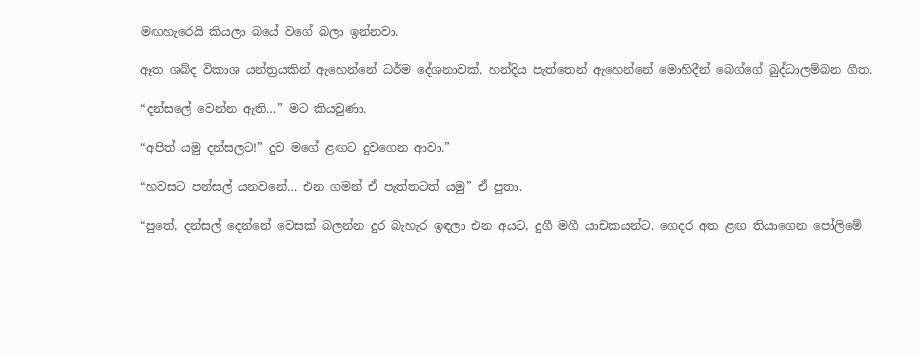මඟහැරෙයි කියලා බයේ වගේ බලා ඉන්නවා.

ඈත ශබ්ද විකාශ යන්ත්‍රයකින් ඇහෙන්නේ ධර්ම දේශනාවක්. හන්දිය පැත්තෙන් ඇහෙන්නේ මොහිදීන් බෙග්ගේ බුද්ධාලම්බන ගීත.

“දන්සලේ වෙන්න ඇති…” මට කියවුණා.

“අපිත් යමු දන්සලට!” දුව මගේ ළඟට දුවගෙන ආවා.”

“හවසට පන්සල් යනවනේ… එන ගමන් ඒ පැත්තටත් යමු” ඒ පුතා.

“පුතේ, දන්සල් දෙන්නේ වෙසක් බලන්න දුර බැහැර ඉඳලා එන අයට, දුගී මගී යාචකයන්ට. ගෙදර අත ළඟ තියාගෙන පෝලිමේ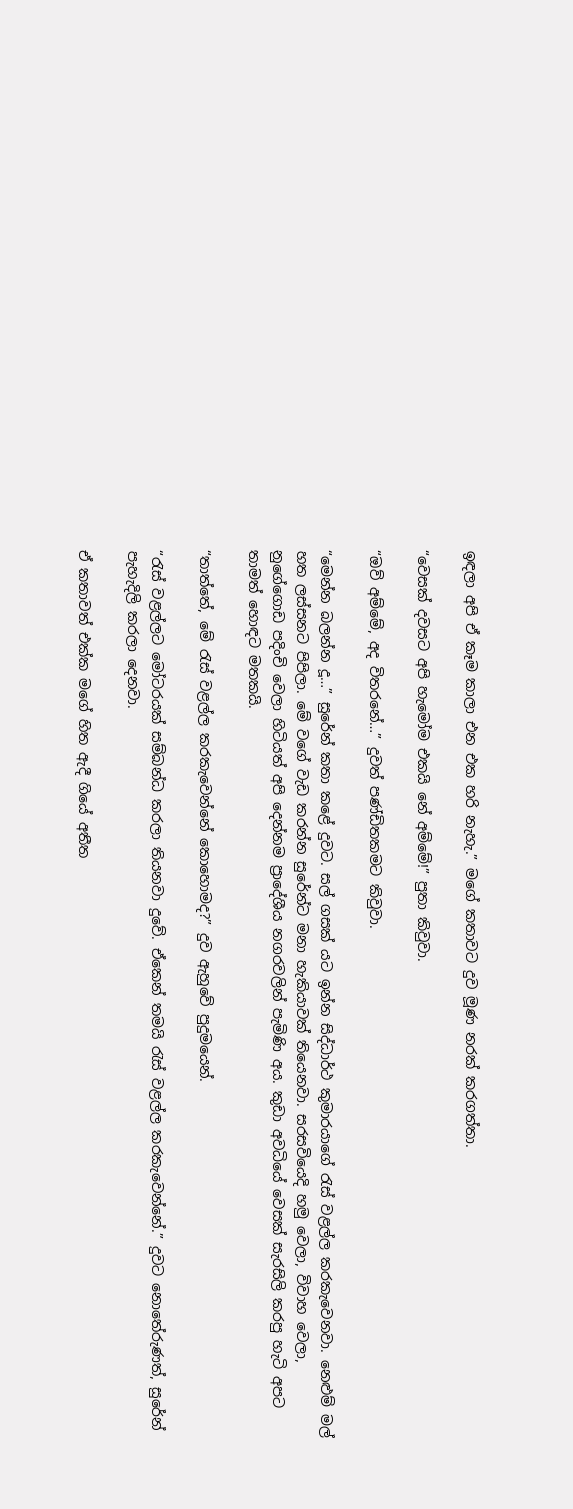ඉඳලා අපි ඒ කෑම කාලා එන එක හරි නැහැ.” මගේ කතාවට දුව මූණ නරක් කරගත්තා.

“වෙසක් දවසට අපි හැමෝම එකයි නේ අම්මේ!” පුතා කිවුවා.

“ඔව් අම්මේ, අද විතරනේ…” දුවත් පණ්ඩිතකමට කිවුවා.

“මෙන්න බලන්න දූ…” සුරේන් කතා කළේ දුවට. සල් ගසක් යට ඉන්න සිද්ධාර්ථ කුමාරයාගේ රැස් වළල්ල කරකැවෙනවා. නෙළුම් මල් හත ලස්සනට පිපිලා. මේ වගේ වැඩ කරන්න සුරේන්ට මනා හැකියාවක් තියෙනවා. සරසවියෙදි හමු වෙලා, විවාහ වෙලා, නුගේගොඩ පදිංචි වෙලා හිටියත් අපි දෙන්නම ප්‍රාදේශීය නගරවලින් පැමිණි අය. කුඩා අවධියේ වෙසක් සැරසිලි කරපු හැටි අපට තාමත් හොඳට මතකයි.

“තාත්තේ, මේ රැස් වළල්ල කරකැවෙන්නේ කොහොමද?” දුව ඇහුවේ පුදුමයෙන්.

“රැස් වළල්ලට මෝටරයක් සම්බන්ධ කරලා තියනවා දුවේ. ඒකෙන් තමයි රැස් වළල්ල කරකැවෙන්නේ.” දුවට නොතේරුණත්, සුරේන් පැහැදිලි කරලා දෙනවා.

ඒ කතාවත් එක්ක මගේ හිත ඇදී ගියේ අතීත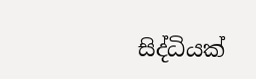සිද්ධියක්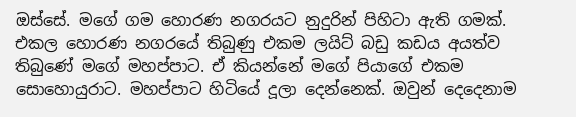ඔස්සේ. මගේ ගම හොරණ නගරයට නුදුරින් පිහිටා ඇති ගමක්. එකල හොරණ නගරයේ තිබුණු එකම ලයිට් බඩු කඩය අයත්ව තිබුණේ මගේ මහප්පාට. ඒ කියන්නේ මගේ පියාගේ එකම සොහොයුරාට. මහප්පාට හිටියේ දූලා දෙන්නෙක්. ඔවුන් දෙදෙනාම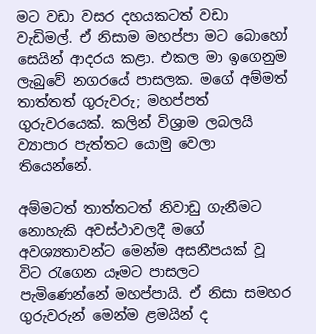මට වඩා වසර දහයකටත් වඩා වැඩිමල්. ඒ නිසාම මහප්පා මට බොහෝ සෙයින් ආදරය කළා. එකල මා ඉගෙනුම ලැබුවේ නගරයේ පාසලක. මගේ අම්මත් තාත්තත් ගුරුවරු; මහප්පත් ගුරුවරයෙක්. කලින් විශ්‍රාම ලබලයි ව්‍යාපාර පැත්තට යොමු වෙලා තියෙන්නේ.

අම්මටත් තාත්තටත් නිවාඩු ගැනීමට නොහැකි අවස්ථාවලදී මගේ අවශ්‍යතාවන්ට මෙන්ම අසනීපයක් වූ විට රැගෙන යෑමට පාසලට පැමිණෙන්නේ මහප්පායි. ඒ නිසා සමහර ගුරුවරුන් මෙන්ම ළමයින් ද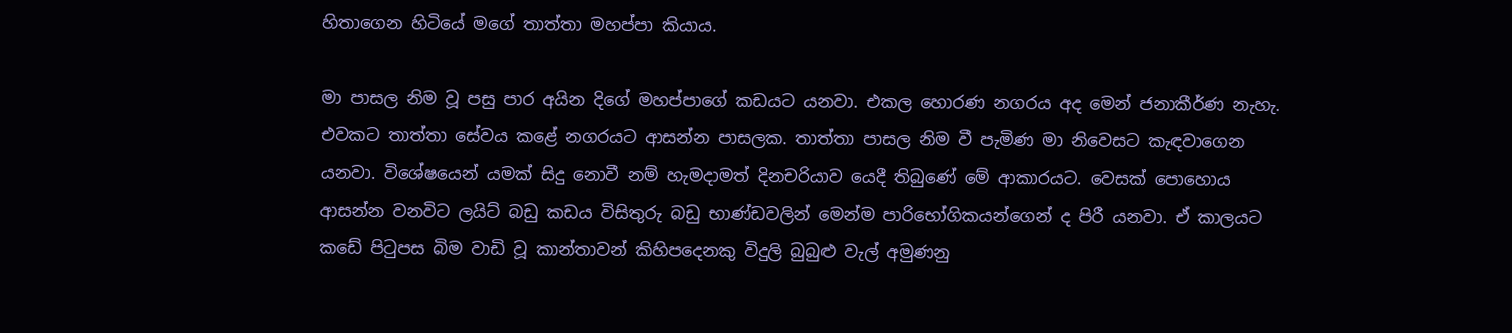හිතාගෙන හිටියේ මගේ තාත්තා මහප්පා කියාය.

මා පාසල නිම වූ පසු පාර අයින දිගේ මහප්පාගේ කඩයට යනවා. එකල හොරණ නගරය අද මෙන් ජනාකීර්ණ නැහැ. එවකට තාත්තා සේවය කළේ නගරයට ආසන්න පාසලක. තාත්තා පාසල නිම වී පැමිණ මා නිවෙසට කැඳවාගෙන යනවා. විශේෂයෙන් යමක් සිදු නොවී නම් හැමදාමත් දිනචරියාව යෙදී තිබුණේ මේ ආකාරයට. වෙසක් පොහොය ආසන්න වනවිට ලයිට් බඩු කඩය විසිතුරු බඩු භාණ්ඩවලින් මෙන්ම පාරිභෝගිකයන්ගෙන් ද පිරී යනවා. ඒ කාලයට කඩේ පිටුපස බිම වාඩි වූ කාන්තාවන් කිහිපදෙනකු විදුලි බුබුළු වැල් අමුණනු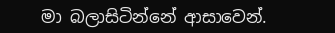මා බලාසිටින්නේ ආසාවෙන්.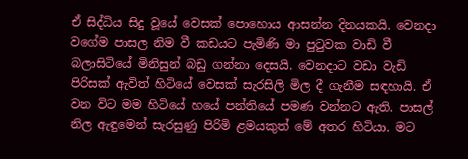ඒ සිද්ධිය සිදු වූයේ වෙසක් පොහොය ආසන්න දිනයකයි. වෙනදා වගේම පාසල නිම වී කඩයට පැමිණි මා පුටුවක වාඩි වී බලාසිටියේ මිනිසුන් බඩු ගන්නා දෙසයි. වෙනදාට වඩා වැඩි පිරිසක් ඇවිත් හිටියේ වෙසක් සැරසිලි මිල දී ගැනීම සඳහායි. ඒ වන විට මම හිටියේ හයේ පන්තියේ පමණ වන්නට ඇති. පාසල් නිල ඇඳුමෙන් සැරසුණු පිරිමි ළමයකුත් මේ අතර හිටියා. මට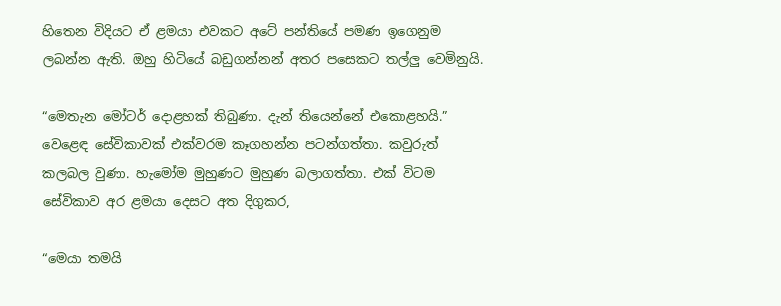හිතෙන විදියට ඒ ළමයා එවකට අටේ පන්තියේ පමණ ඉගෙනුම ලබන්න ඇති. ඔහු හිටියේ බඩුගන්නන් අතර පසෙකට තල්ලු වෙමිනුයි.

“මෙතැන මෝටර් දොළහක් තිබුණා. දැන් තියෙන්නේ එකොළහයි.” වෙළෙඳ සේවිකාවක් එක්වරම කෑගහන්න පටන්ගත්තා. කවුරුත් කලබල වුණා. හැමෝම මුහුණට මුහුණ බලාගත්තා. එක් විටම සේවිකාව අර ළමයා දෙසට අත දිගුකර,

“මෙයා තමයි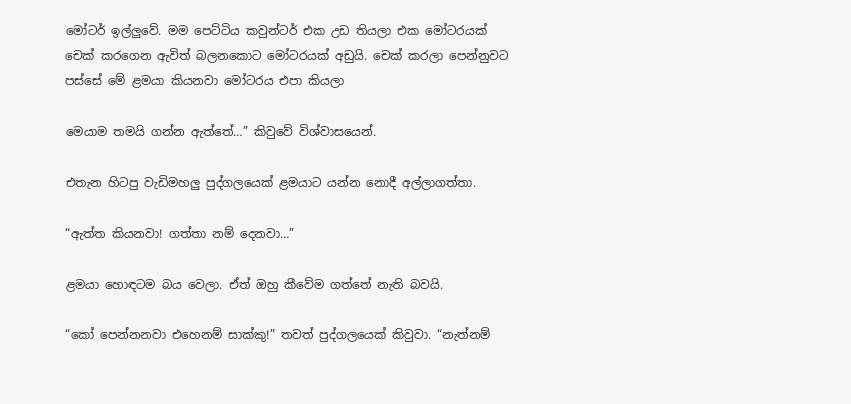මෝටර් ඉල්ලුවේ. මම පෙට්ටිය කවුන්ටර් එක උඩ තියලා එක මෝටරයක් චෙක් කරගෙන ඇවිත් බලනකොට මෝටරයක් අඩුයි. චෙක් කරලා පෙන්නුවට පස්සේ මේ ළමයා කියනවා මෝටරය එපා කියලා

මෙයාම තමයි ගන්න ඇත්තේ…” කිවුවේ විශ්වාසයෙන්.

එතැන හිටපු වැඩිමහලු පුද්ගලයෙක් ළමයාට යන්න නොදී අල්ලාගත්තා.

“ඇත්ත කියනවා! ගත්තා නම් දෙනවා…”

ළමයා හොඳටම බය වෙලා. ඒත් ඔහු කීවේම ගත්තේ නැති බවයි.

“කෝ පෙන්නනවා එහෙනම් සාක්කු!” තවත් පුද්ගලයෙක් කිවුවා. “නැත්නම්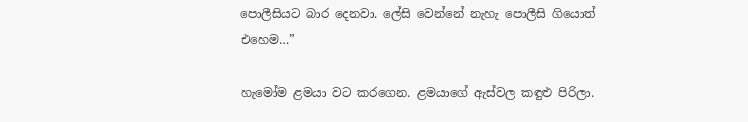පොලීසියට බාර දෙනවා. ලේසි වෙන්නේ නැහැ පොලීසි ගියොත් එහෙම…”

හැමෝම ළමයා වට කරගෙන. ළමයාගේ ඇස්වල කඳුළු පිරිලා.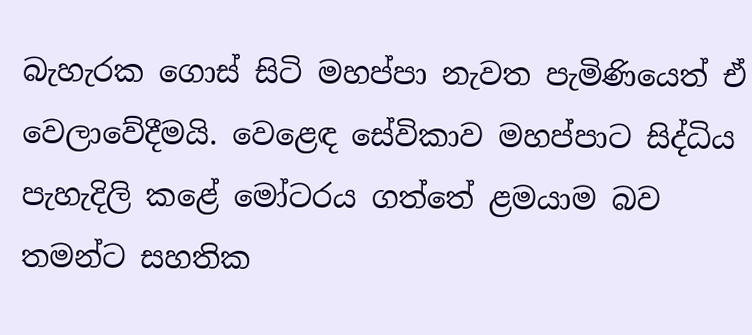බැහැරක ගොස් සිටි මහප්පා නැවත පැමිණියෙත් ඒ වෙලාවේදීමයි. වෙළෙඳ සේවිකාව මහප්පාට සිද්ධිය පැහැදිලි කළේ මෝටරය ගත්තේ ළමයාම බව තමන්ට සහතික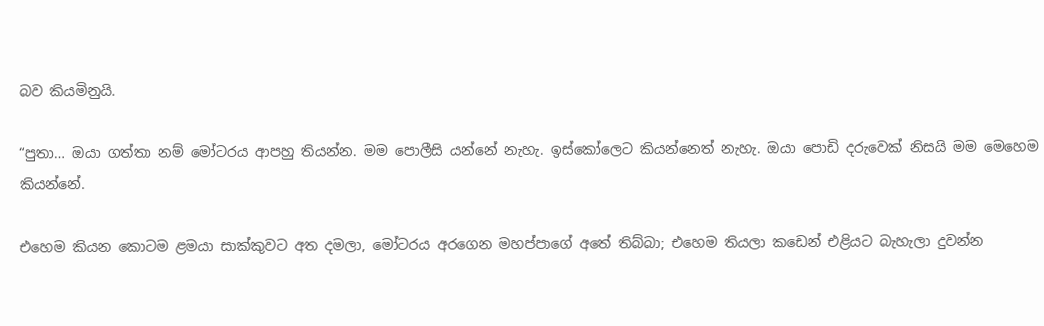බව කියමිනුයි.

“පුතා… ඔයා ගත්තා නම් මෝටරය ආපහු තියන්න. මම පොලීසි යන්නේ නැහැ. ඉස්කෝලෙට කියන්නෙත් නැහැ. ඔයා පොඩි දරුවෙක් නිසයි මම මෙහෙම කියන්නේ.

එහෙම කියන කොටම ළමයා සාක්කුවට අත දමලා, මෝටරය අරගෙන මහප්පාගේ අතේ තිබ්බා; එහෙම තියලා කඩෙන් එළියට බැහැලා දුවන්න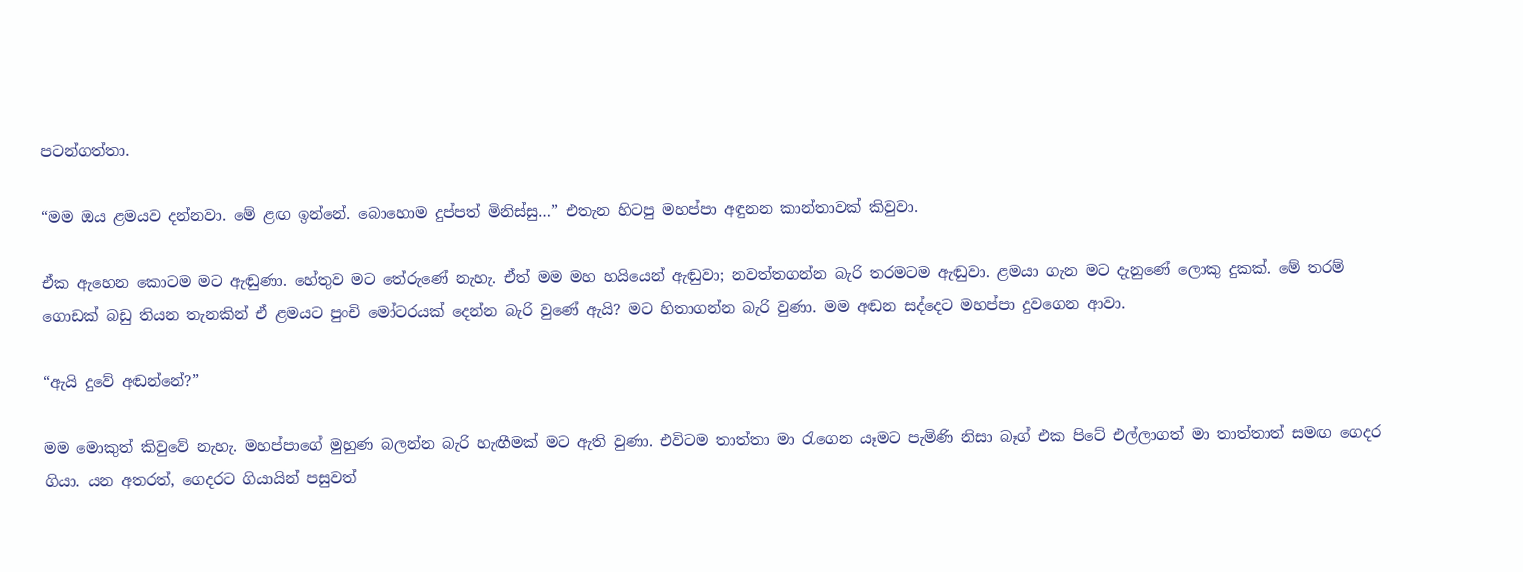පටන්ගත්තා.

“මම ඔය ළමයව දන්නවා. මේ ළඟ ඉන්නේ. බොහොම දුප්පත් මිනිස්සු…” එතැන හිටපු මහප්පා අඳුනන කාන්තාවක් කිවුවා.

ඒක ඇහෙන කොටම මට ඇඬුණා. හේතුව මට තේරුණේ නැහැ. ඒත් මම මහ හයියෙන් ඇඬුවා; නවත්තගන්න බැරි තරමටම ඇඬුවා. ළමයා ගැන මට දැනුණේ ලොකු දුකක්. මේ තරම් ගොඩක් බඩු තියන තැනකින් ඒ ළමයට පුංචි මෝටරයක් දෙන්න බැරි වුණේ ඇයි? මට හිතාගන්න බැරි වුණා. මම අඬන සද්දෙට මහප්පා දුවගෙන ආවා.

“ඇයි දුවේ අඬන්නේ?”

මම මොකුත් කිවුවේ නැහැ. මහප්පාගේ මුහුණ බලන්න බැරි හැඟීමක් මට ඇති වුණා. එවිටම තාත්තා මා රැගෙන යෑමට පැමිණි නිසා බෑග් එක පිටේ එල්ලාගත් මා තාත්තාත් සමඟ ගෙදර ගියා. යන අතරත්, ගෙදරට ගියායින් පසුවත්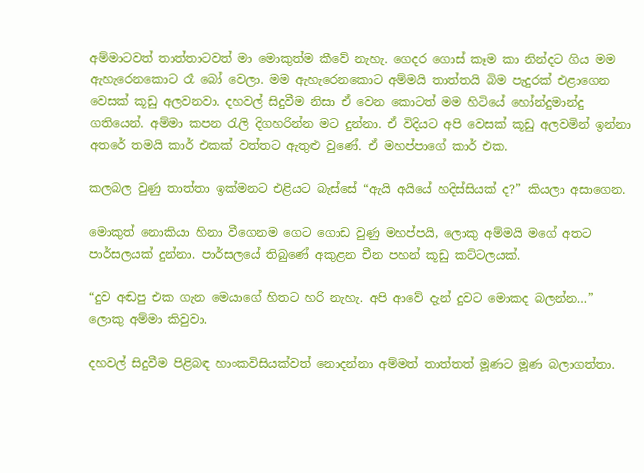අම්මාටවත් තාත්තාටවත් මා මොකුත්ම කීවේ නැහැ. ගෙදර ගොස් කෑම කා නින්දට ගිය මම ඇහැරෙනකොට රෑ බෝ වෙලා. මම ඇහැරෙනකොට අම්මයි තාත්තයි බිම පැදුරක් එළාගෙන වෙසක් කූඩු අලවනවා. දහවල් සිදුවීම නිසා ඒ වෙන කොටත් මම හිටියේ හෝන්දුමාන්දු ගතියෙන්. අම්මා කපන රැලි දිගහරින්න මට දුන්නා. ඒ විදියට අපි වෙසක් කූඩු අලවමින් ඉන්නා අතරේ තමයි කාර් එකක් වත්තට ඇතුළු වුණේ. ඒ මහප්පාගේ කාර් එක.

කලබල වුණු තාත්තා ඉක්මනට එළියට බැස්සේ “ඇයි අයියේ හදිස්සියක් ද?” කියලා අසාගෙන.

මොකුත් නොකියා හිනා වීගෙනම ගෙට ගොඩ වුණු මහප්පයි, ලොකු අම්මයි මගේ අතට පාර්සලයක් දුන්නා. පාර්සලයේ තිබුණේ අකුළන චීන පහන් කූඩු කට්ටලයක්.

“දුව අඬපු එක ගැන මෙයාගේ හිතට හරි නැහැ. අපි ආවේ දැන් දුවට මොකද බලන්න…” ලොකු අම්මා කිවුවා.

දහවල් සිදුවීම පිළිබඳ හාංකවිසියක්වත් නොදන්නා අම්මත් තාත්තත් මූණට මූණ බලාගත්තා.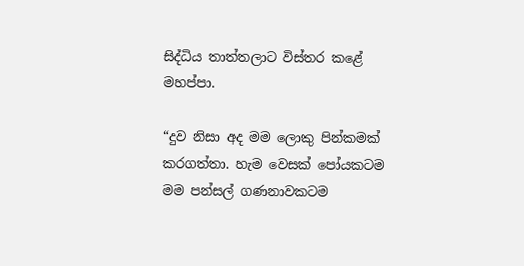සිද්ධිය තාත්තලාට විස්තර කළේ මහප්පා.

“දුව නිසා අද මම ලොකු පින්කමක් කරගත්තා. හැම වෙසක් පෝයකටම මම පන්සල් ගණනාවකටම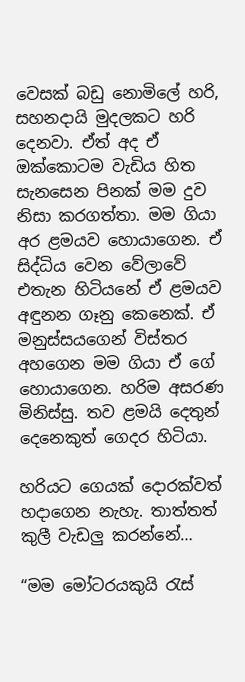වෙසක් බඩු නොමිලේ හරි, සහනදායි මුදලකට හරි දෙනවා. ඒත් අද ඒ ඔක්කොටම වැඩිය හිත සැනසෙන පිනක් මම දුව නිසා කරගත්තා. මම ගියා අර ළමයව හොයාගෙන. ඒ සිද්ධිය වෙන වේලාවේ එතැන හිටියනේ ඒ ළමයව අඳුනන ගෑනු කෙනෙක්. ඒ මනුස්සයගෙන් විස්තර අහගෙන මම ගියා ඒ ගේ හොයාගෙන. හරිම අසරණ මිනිස්සු. තව ළමයි දෙතුන් දෙනෙකුත් ගෙදර හිටියා.

හරියට ගෙයක් දොරක්වත් හදාගෙන නැහැ. තාත්තත් කුලී වැඩලු කරන්නේ…

“මම මෝටරයකුයි රැස්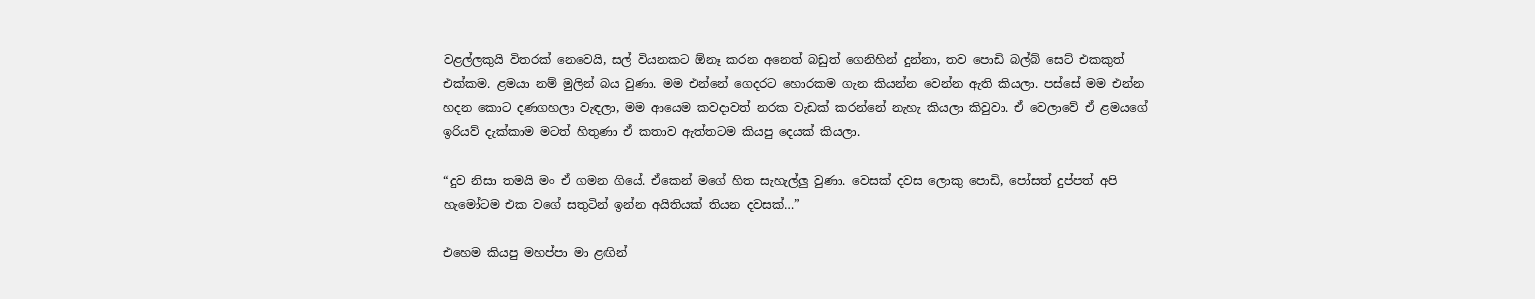වළල්ලකුයි විතරක් නෙවෙයි, සල් වියනකට ඕනෑ කරන අනෙත් බඩුත් ගෙනිහින් දුන්නා, තව පොඩි බල්බ් සෙට් එකකුත් එක්කම. ළමයා නම් මුලින් බය වුණා. මම එන්නේ ගෙදරට හොරකම ගැන කියන්න වෙන්න ඇති කියලා. පස්සේ මම එන්න හදන කොට දණගහලා වැඳලා, මම ආයෙම කවදාවත් නරක වැඩක් කරන්නේ නැහැ කියලා කිවුවා. ඒ වෙලාවේ ඒ ළමයගේ ඉරියව් දැක්කාම මටත් හිතුණා ඒ කතාව ඇත්තටම කියපු දෙයක් කියලා.

“දුව නිසා තමයි මං ඒ ගමන ගියේ. ඒකෙන් මගේ හිත සැහැල්ලු වුණා. වෙසක් දවස ලොකු පොඩි, පෝසත් දුප්පත් අපි හැමෝටම එක වගේ සතුටින් ඉන්න අයිතියක් තියන දවසක්…”

එහෙම කියපු මහප්පා මා ළඟින්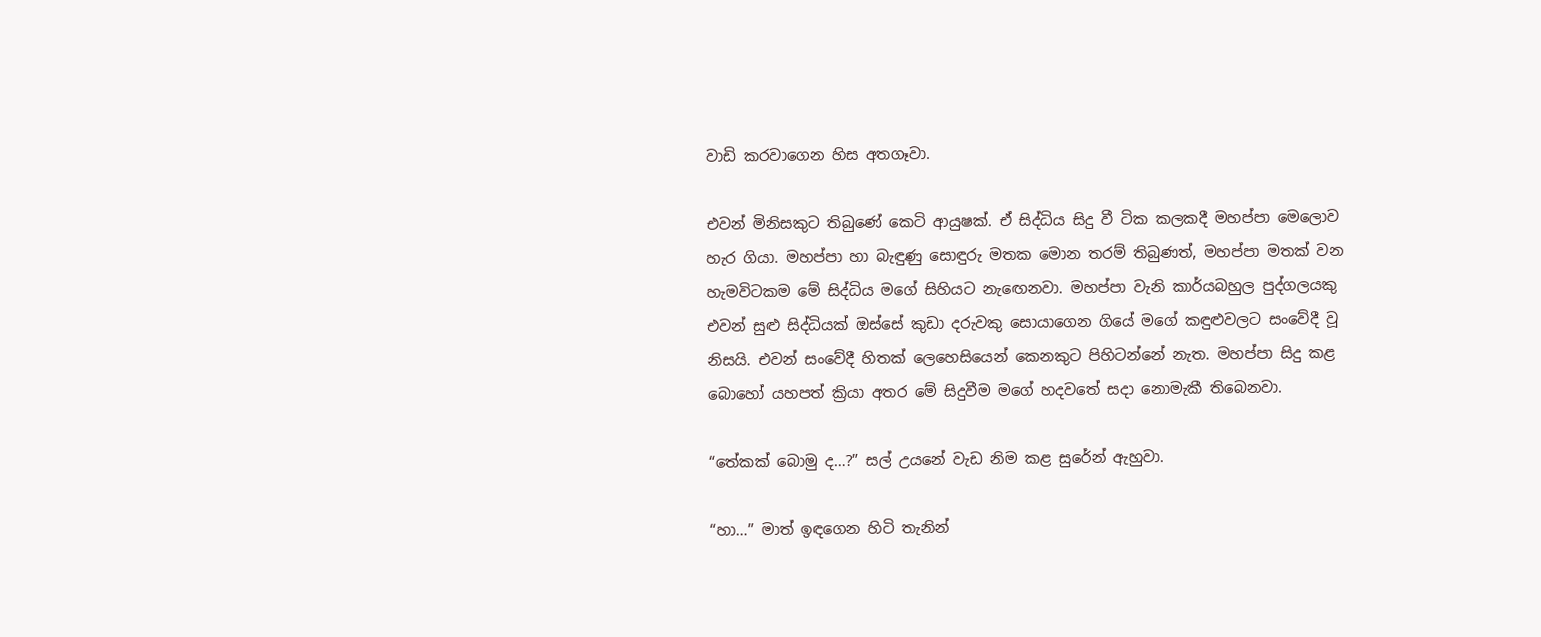වාඩි කරවාගෙන හිස අතගෑවා.

එවන් මිනිසකුට තිබුණේ කෙටි ආයුෂක්. ඒ සිද්ධිය සිදු වී ටික කලකදී මහප්පා මෙලොව හැර ගියා. මහප්පා හා බැඳුණු සොඳුරු මතක මොන තරම් තිබුණත්, මහප්පා මතක් වන හැමවිටකම මේ සිද්ධිය මගේ සිහියට නැඟෙනවා. මහප්පා වැනි කාර්යබහුල පුද්ගලයකු එවන් සුළු සිද්ධියක් ඔස්සේ කුඩා දරුවකු සොයාගෙන ගියේ මගේ කඳුළුවලට සංවේදී වූ නිසයි. එවන් සංවේදී හිතක් ලෙහෙසියෙන් කෙනකුට පිහිටන්නේ නැත. මහප්පා සිදු කළ බොහෝ යහපත් ක්‍රියා අතර මේ සිදුවීම මගේ හදවතේ සදා නොමැකී තිබෙනවා.

“තේකක් බොමු ද…?” සල් උයනේ වැඩ නිම කළ සුරේන් ඇහුවා.

“හා…” මාත් ඉඳගෙන හිටි තැනින්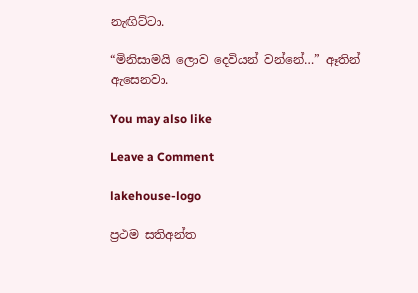නැඟිට්ටා.

“මිනිසාමයි ලොව දෙවියන් වන්නේ…” ඈතින් ඇසෙනවා.

You may also like

Leave a Comment

lakehouse-logo

ප්‍රථම සතිඅන්ත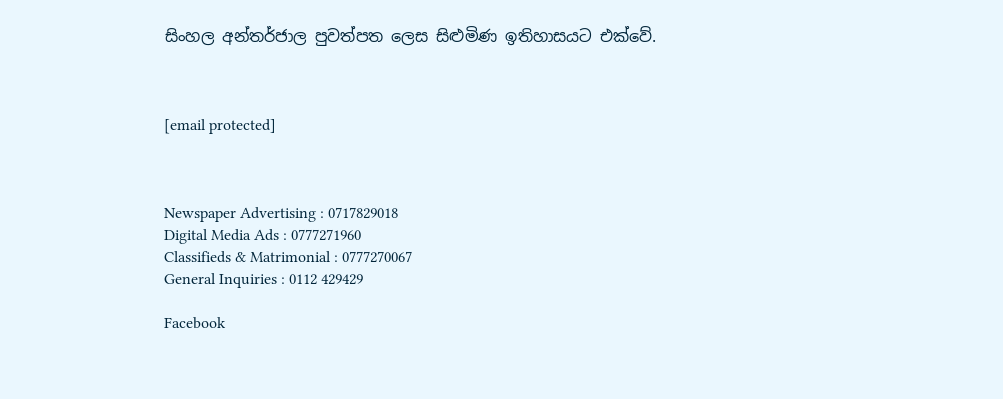සිංහල අන්තර්ජාල පුවත්පත ලෙස සිළුමිණ ඉතිහාසයට එක්වේ.



[email protected]



Newspaper Advertising : 0717829018
Digital Media Ads : 0777271960
Classifieds & Matrimonial : 0777270067
General Inquiries : 0112 429429

Facebook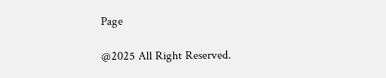Page

@2025 All Right Reserved.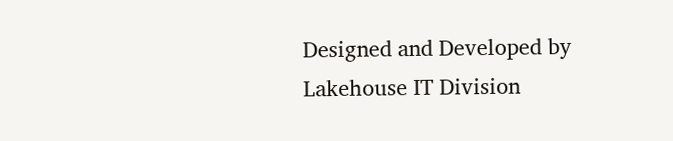Designed and Developed by Lakehouse IT Division